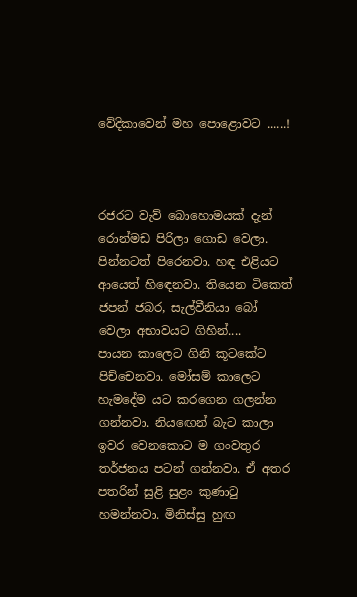වේදිකාවෙන් මහ පොළොවට ......!



රජරට වැව් බොහොමයක් දැන් රොන්මඩ පිරිලා ගොඩ වෙලා. පින්නටත් පිරෙනවා. හඳ එළියට ආයෙත් හිඳෙනවා. තියෙන ටිකෙත් ජපන් ජබර, සැල්වීනියා බෝ වෙලා අභාවයට ගිහින්....
පායන කාලෙට ගිනි කූටකේට පිච්චෙනවා. මෝසම් කාලෙට හැමදේම යට කරගෙන ගලන්න ගන්නවා. නියඟෙන් බැට කාලා ඉවර වෙනකොට ම ගංවතුර තර්ජනය පටන් ගන්නවා. ඒ අතර පතරින් සුළි සුළං කුණාටු හමන්නවා. මිනිස්සු හුඟ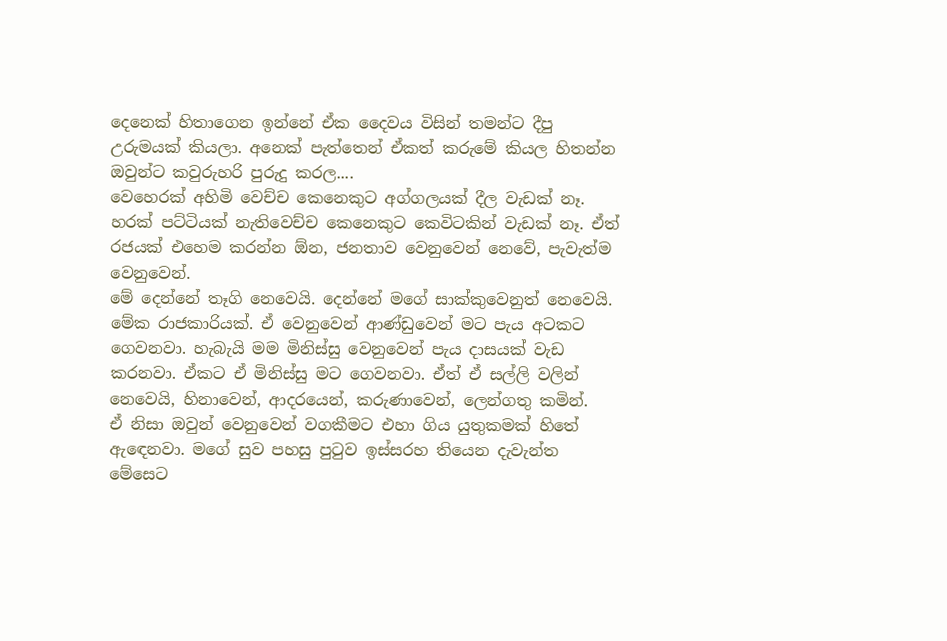දෙනෙක් හිතාගෙන ඉන්නේ ඒක දෛවය විසින් තමන්ට දීපු උරුමයක් කියලා. අනෙක් පැත්තෙන් ඒකත් කරුමේ කියල හිතන්න ඔවුන්ට කවුරුහරි පුරුදු කරල....
වෙහෙරක් අහිමි වෙච්ච කෙනෙකුට අග්ගලයක් දීල වැඩක් නෑ. හරක් පට්ටියක් නැතිවෙච්ච කෙනෙකුට කෙවිටකින් වැඩක් නෑ. ඒත් රජයක් එහෙම කරන්න ඕන, ජනතාව වෙනුවෙන් නෙවේ, පැවැත්ම වෙනුවෙන්.
මේ දෙන්නේ තෑගි නෙවෙයි. දෙන්නේ මගේ සාක්කුවෙනුත් නෙවෙයි. මේක රාජකාරියක්. ඒ වෙනුවෙන් ආණ්ඩුවෙන් මට පැය අටකට ගෙවනවා. හැබැයි මම මිනිස්සු වෙනුවෙන් පැය දාසයක් වැඩ කරනවා. ඒකට ඒ මිනිස්සු මට ගෙවනවා. ඒත් ඒ සල්ලි වලින් නෙවෙයි, හිනාවෙන්, ආදරයෙන්, කරුණාවෙන්, ලෙන්ගතු කමින්.
ඒ නිසා ඔවුන් වෙනුවෙන් වගකීමට එහා ගිය යුතුකමක් හිතේ ඇඳෙනවා. මගේ සුව පහසු පුටුව ඉස්සරහ තියෙන දැවැන්ත මේසෙට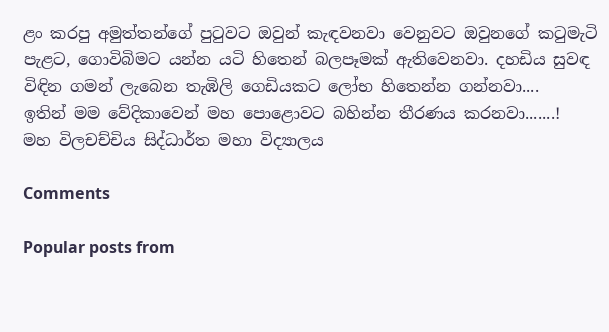ළං කරපු අමුත්තන්ගේ පුටුවට ඔවුන් කැඳවනවා වෙනුවට ඔවුනගේ කටුමැටි පැළට, ගොවිබිමට යන්න යටි හිතෙන් බලපෑමක් ඇතිවෙනවා. දහඩිය සුවඳ විඳින ගමන් ලැබෙන තැඹිලි ගෙඩියකට ලෝභ හිතෙන්න ගන්නවා....
ඉතින් මම වේදිකාවෙන් මහ පොළොවට බහින්න තීරණය කරනවා.......!
මහ විලචච්චිය සිද්ධාර්ත මහා විද්‍යාලය

Comments

Popular posts from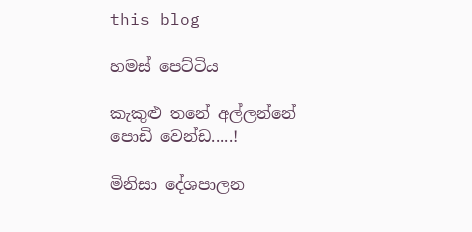this blog

හමස් පෙට්ටිය

කැකුළු තනේ අල්ලන්නේ පොඩි වෙන්ඩ.....!

මිනිසා දේශපාලන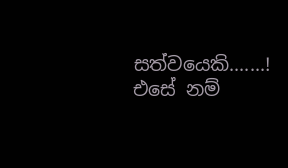සත්වයෙකි.......! එසේ නම්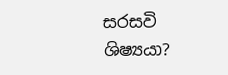සරසවි ශිෂ්‍යයා?